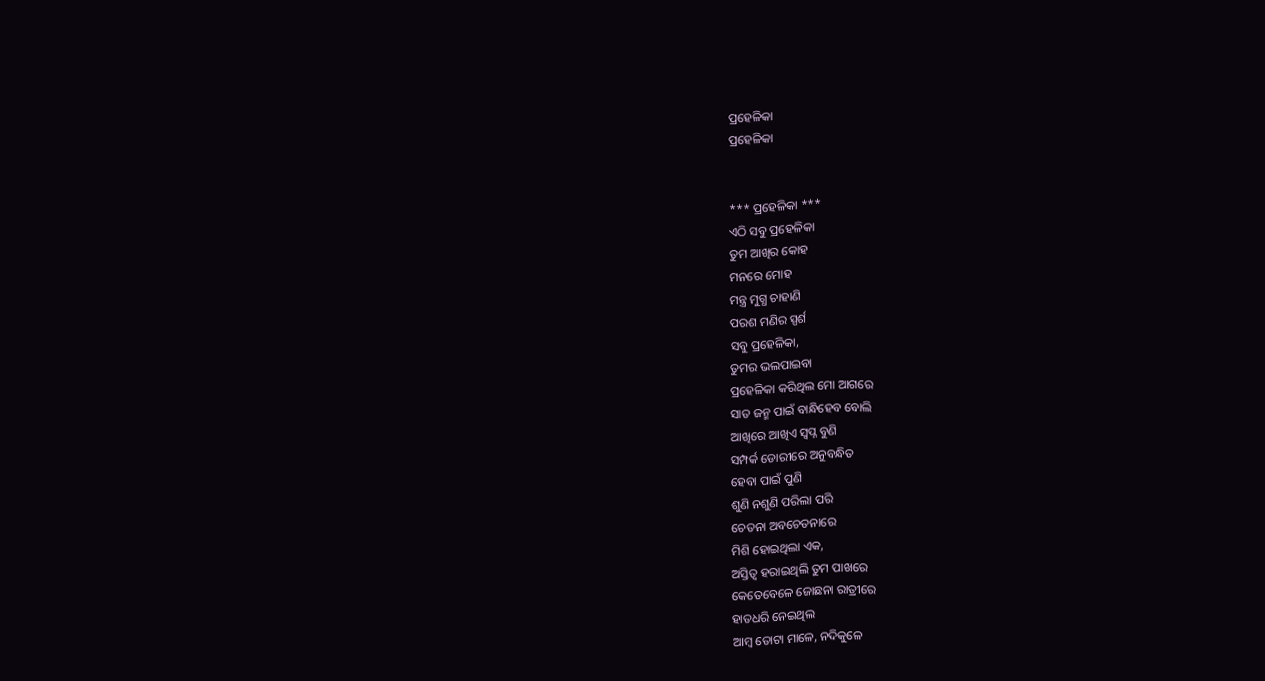ପ୍ରହେଳିକା
ପ୍ରହେଳିକା


*** ପ୍ରହେଳିକା ***
ଏଠି ସବୁ ପ୍ରହେଳିକା
ତୁମ ଆଖିର କୋହ
ମନରେ ମୋହ
ମନ୍ତ୍ର ମୁଗ୍ଧ ଚାହାଣି
ପରଶ ମଣିର ସ୍ପର୍ଶ
ସବୁ ପ୍ରହେଳିକା,
ତୁମର ଭଲପାଇବା
ପ୍ରହେଳିକା କରିଥିଲ ମୋ ଆଗରେ
ସାତ ଜନ୍ମ ପାଇଁ ବାନ୍ଧିହେବ ବୋଲି
ଆଖିରେ ଆଖିଏ ସ୍ବପ୍ନ ବୁଣି
ସମ୍ପର୍କ ଡୋରୀରେ ଅନୁବନ୍ଧିତ
ହେବା ପାଇଁ ପୁଣି
ଶୁଣି ନଶୁଣି ପରିଲା ପରି
ଚେତନା ଅବଚେତନାରେ
ମିଶି ହୋଇଥିଲା ଏକ,
ଅସ୍ତିତ୍ବ ହରାଇଥିଲି ତୁମ ପାଖରେ
କେତେବେଳେ ଜୋଛନା ରାତ୍ରୀରେ
ହାତଧରି ନେଇଥିଲ
ଆମ୍ବ ତୋଟା ମାଳେ, ନଦିକୁଳେ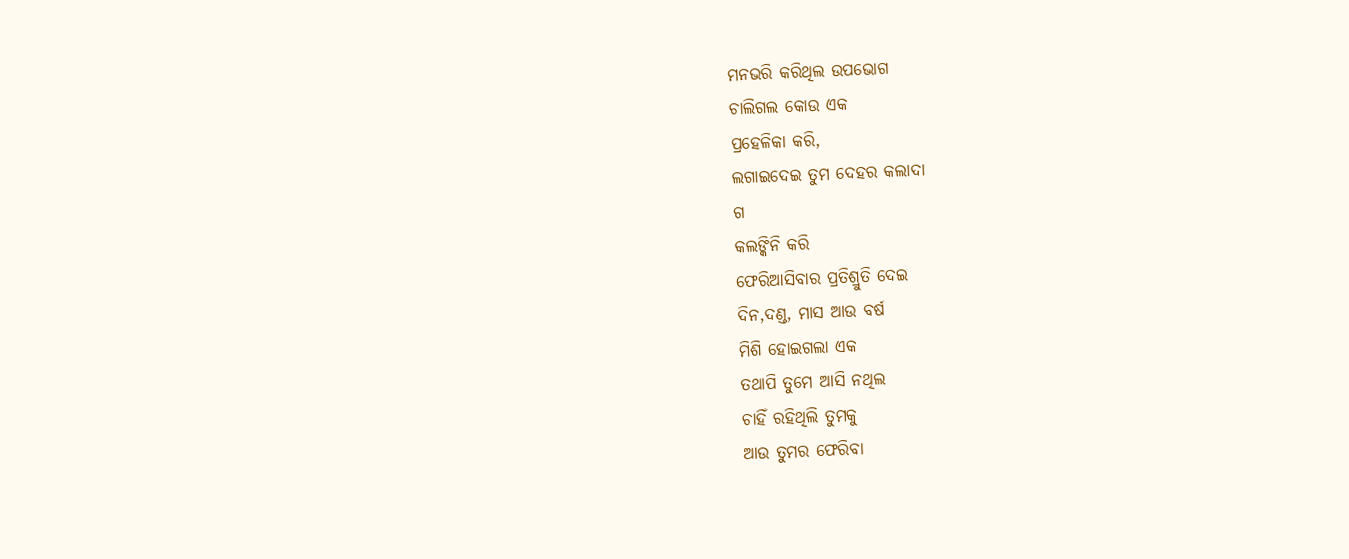ମନଭରି କରିଥିଲ ଉପଭୋଗ
ଚାଲିଗଲ କୋଉ ଏକ
ପ୍ରହେଳିକା କରି,
ଲଗାଇଦେଇ ତୁମ ଦେହର କଲାଦା
ଗ
କଲଙ୍କିନି କରି
ଫେରିଆସିବାର ପ୍ରତିଶ୍ରୁତି ଦେଇ
ଦିନ,ଦଣ୍ଡ, ମାସ ଆଉ ବର୍ଷ
ମିଶି ହୋଇଗଲା ଏକ
ତଥାପି ତୁମେ ଆସି ନଥିଲ
ଚାହିଁ ରହିଥିଲି ତୁମକୁ
ଆଉ ତୁମର ଫେରିବା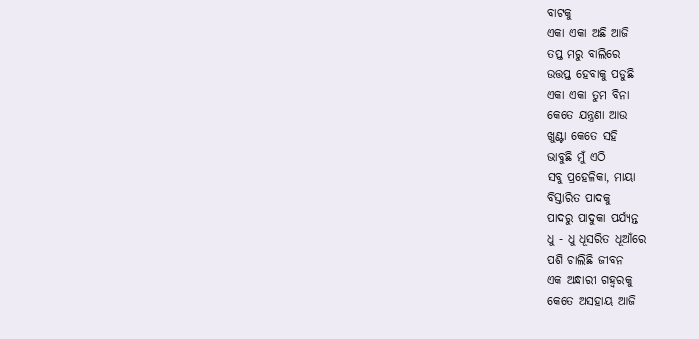ବାଟକୁ
ଏକା ଏକା ଅଛି ଆଜି
ତପ୍ତ ମରୁ ବାଲିରେ
ଉତ୍ତପ୍ତ ହେବାକୁ ପଡୁଛି
ଏକା ଏକା ତୁମ ବିନା
କେତେ ଯନ୍ତ୍ରଣା ଆଉ
ଖୁଣ୍ଟା କେତେ ସହି
ଭାବୁଛି ମୁଁ ଏଠି
ସବୁ ପ୍ରହେଳିକା, ମାୟା
ବିସ୍ତାରିତ ପାଦକୁ
ପାଦରୁ ପାଦୁକା ପର୍ଯ୍ୟନ୍ତ
ଧୁ - ଧୁ ଧୂସରିତ ଧୂଆଁରେ
ପଶି ଚାଲିଛି ଜୀବନ
ଏକ ଅନ୍ଧାରୀ ଗହ୍ୱରକୁ
କେତେ ଅସହାୟ ଆଜି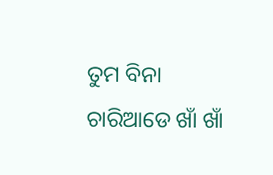ତୁମ ବିନା
ଚାରିଆଡେ ଖାଁ ଖାଁ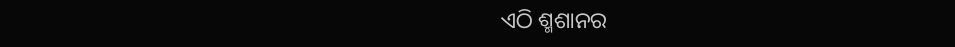ଏଠି ଶ୍ମଶାନର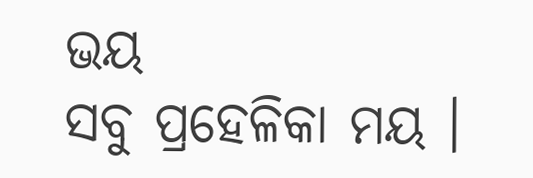ଭୟ
ସବୁ ପ୍ରହେଳିକା ମୟ ।